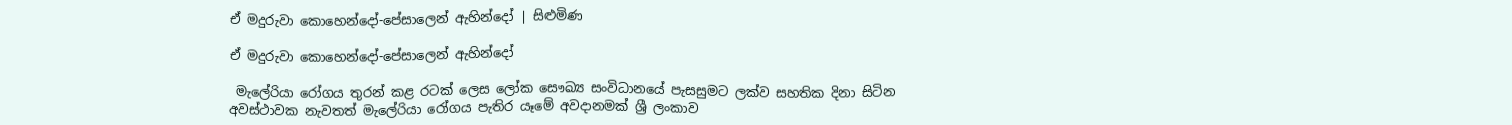ඒ මදුරුවා කොහෙන්දෝ-පේසාලෙන් ඇහින්දෝ | සිළුමිණ

ඒ මදුරුවා කොහෙන්දෝ-පේසාලෙන් ඇහින්දෝ

 මැලේරියා රෝගය තුරන් කළ රටක් ලෙස ලෝක සෞඛ්‍ය සංවිධානයේ පැසසුමට ලක්ව සහතික දිනා සිටින අවස්ථාවක නැවතත් මැලේරියා රෝගය පැතිර යෑමේ අවදානමක් ශ්‍රී ලංකාව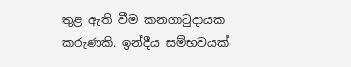තුළ ඇති වීම කනගාටුදායක කරුණකි. ඉන්දීය සම්භවයක්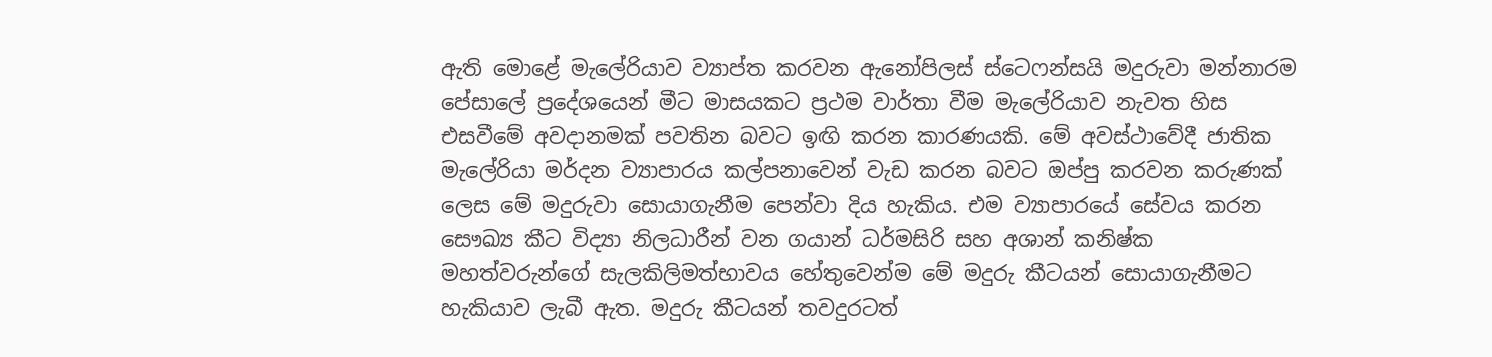ඇති මොළේ මැලේරියාව ව්‍යාප්ත කරවන ඇනෝපිලස් ස්ටෙෆන්සයි මදුරුවා මන්නාරම පේසාලේ ප්‍රදේශයෙන් මීට මාසයකට ප්‍රථම වාර්තා වීම මැලේරියාව නැවත හිස එසවීමේ අවදානමක් පවතින බවට ඉඟි කරන කාරණයකි. මේ අවස්ථාවේදී ජාතික මැලේරියා මර්දන ව්‍යාපාරය කල්පනාවෙන් වැඩ කරන බවට ඔප්පු කරවන කරුණක් ලෙස මේ මදුරුවා සොයාගැනීම පෙන්වා දිය හැකිය. එම ව්‍යාපාරයේ සේවය කරන සෞඛ්‍ය කීට විද්‍යා නිලධාරීන් වන ගයාන් ධර්මසිරි සහ අශාන් කනිෂ්ක මහත්වරුන්ගේ සැලකිලිමත්භාවය හේතුවෙන්ම මේ මදුරු කීටයන් සොයාගැනීමට හැකියාව ලැබී ඇත. මදුරු කීටයන් තවදුරටත්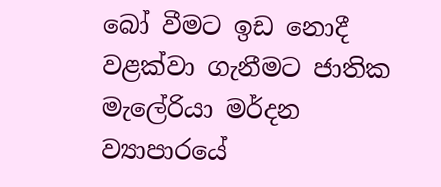බෝ වීමට ඉඩ නොදී වළක්වා ගැනීමට ජාතික මැලේරියා මර්දන ව්‍යාපාරයේ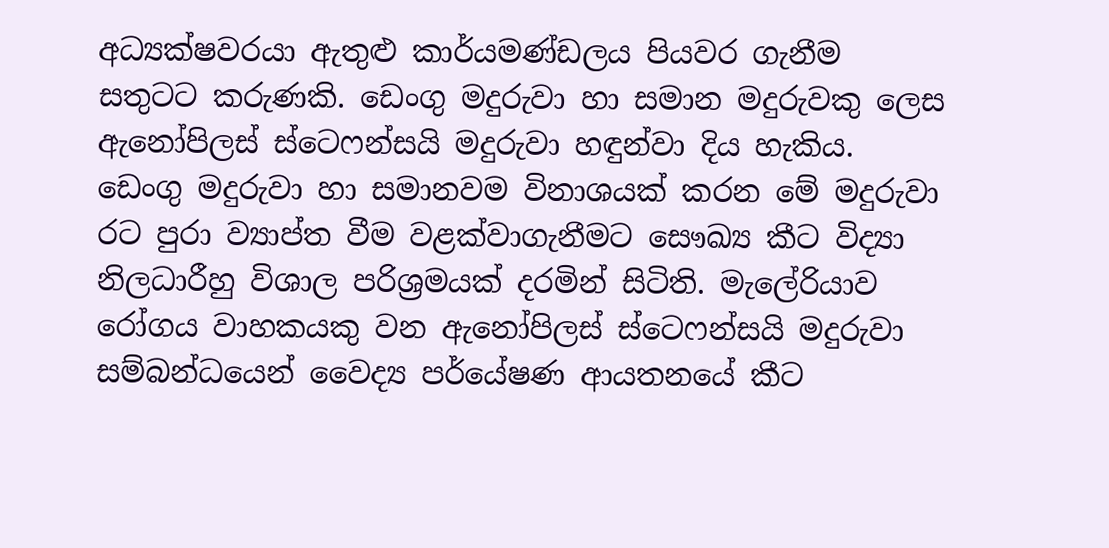අධ්‍යක්ෂවරයා ඇතුළු කාර්යමණ්ඩලය පියවර ගැනීම සතුටට කරුණකි. ඩෙංගු මදුරුවා හා සමාන මදුරුවකු ලෙස ඇනෝපිලස් ස්ටෙෆන්සයි මදුරුවා හඳුන්වා දිය හැකිය. ඩෙංගු මදුරුවා හා සමානවම විනාශයක් කරන මේ මදුරුවා රට පුරා ව්‍යාප්ත වීම වළක්වාගැනීමට සෞඛ්‍ය කීට විද්‍යා නිලධාරීහු විශාල පරිශ්‍රමයක් දරමින් සිටිති. මැලේරියාව රෝගය වාහකයකු වන ඇනෝපිලස් ස්ටෙෆන්සයි මදුරුවා සම්බන්ධයෙන් වෛද්‍ය පර්යේෂණ ආයතනයේ කීට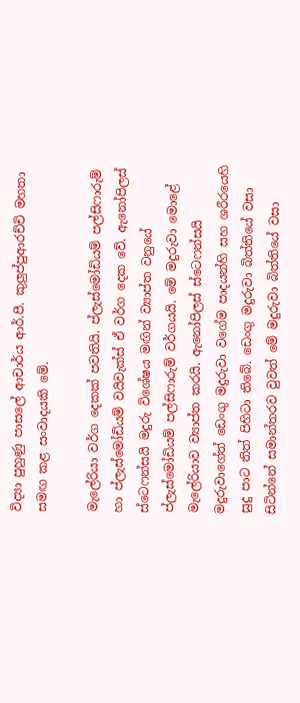විද්‍යා පුහුණු පාසලේ ආචාර්ය ආර්.පී. කුලුප්පුආරච්චි මහතා සමඟ කළ සංවාදයකි මේ.

මැලේරියා වර්ග දෙකක් පවතියි. ප්ලැස්මෝඩියම් පල්සිෆාරුම් හා ප්ලැස්මෝඩියම් වයිවැක්ස් ඒ වර්ග දෙක වේ. ඇනෝපිලස් ස්ටෙෆන්සයි මදුරු විශේෂය මඟින් ව්‍යාප්ත වනුයේ ප්ලැස්මෝඩියම් පල්සිෆාරුම් වර්ගයයි. මේ මදුරුවා මොළේ මැලේරියාව ව්‍යාප්ත කරයි. ඇනෝපිලස් ස්ටෙෆන්සයි මදුරුවාගේත් ඩෙංගු මදුරුවා වගේම පාදයන්හි සහ ශරීරයෙහි සුදු පාට තිත් පිහිටා තිබේ. ඩෙංගු මදුරුවා බිත්තියේ වසා සිටින්නේ සමාන්තරව වුවත් මේ මදුරුවා බිත්තියේ වසා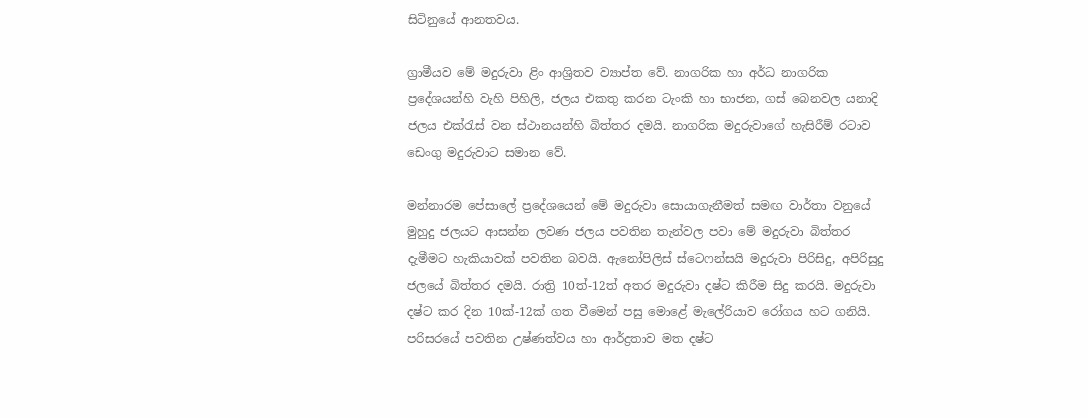සිටිනුයේ ආනතවය.

ග්‍රාමීයව මේ මදුරුවා ළිං ආශ්‍රිතව ව්‍යාප්ත වේ. නාගරික හා අර්ධ නාගරික ප්‍රදේශයන්හි වැහි පිහිලි, ජලය එකතු කරන ටැංකි හා භාජන, ගස් බෙනවල යනාදි ජලය එක්රැස් වන ස්ථානයන්හි බිත්තර දමයි. නාගරික මදුරුවාගේ හැසිරීම් රටාව ඩෙංගු මදුරුවාට සමාන වේ.

මන්නාරම පේසාලේ ප්‍රදේශයෙන් මේ මදුරුවා සොයාගැනීමත් සමඟ වාර්තා වනුයේ මුහුදු ජලයට ආසන්න ලවණ ජලය පවතින තැන්වල පවා මේ මදුරුවා බිත්තර දැමීමට හැකියාවක් පවතින බවයි. ඇනෝපිලිස් ස්ටෙෆන්සයි මදුරුවා පිරිසිදු, අපිරිසුදු ජලයේ බිත්තර දමයි. රාත්‍රි 10ත්-12ත් අතර මදුරුවා දෂ්ට කිරීම සිදු කරයි. මදුරුවා දෂ්ට කර දින 10ක්-12ක් ගත වීමෙන් පසු මොළේ මැලේරියාව රෝගය හට ගනියි. පරිසරයේ පවතින උෂ්ණත්වය හා ආර්ද්‍රතාව මත දෂ්ට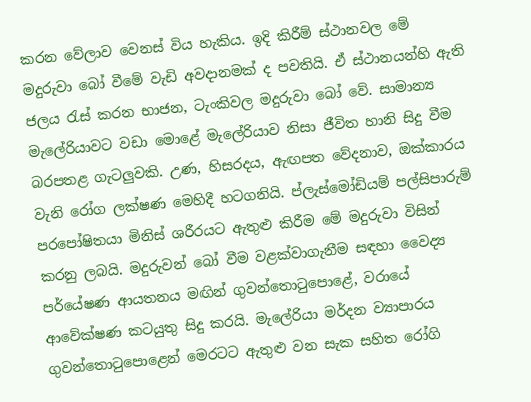කරන වේලාව වෙනස් විය හැකිය. ඉදි කිරීම් ස්ථානවල මේ මදුරුවා බෝ වීමේ වැඩි අවදානමක් ද පවතියි. ඒ ස්ථානයන්හි ඇති ජලය රැස් කරන භාජන, ටැංකිවල මදුරුවා බෝ වේ. සාමාන්‍ය මැලේරියාවට වඩා මොළේ මැලේරියාව නිසා ජීවිත හානි සිදු වීම බරපතළ ගැටලුවකි. උණ, හිසරදය, ඇඟපත වේදනාව, ඔක්කාරය වැනි රෝග ලක්ෂණ මෙහිදී හටගනියි. ප්ලැස්මෝඩියම් පල්සිපාරුම් පරපෝෂිතයා මිනිස් ශරීරයට ඇතුළු කිරීම මේ මදුරුවා විසින් කරනු ලබයි. මදුරුවන් බෝ වීම වළක්වාගැනීම සඳහා වෛද්‍ය පර්යේෂණ ආයතනය මඟින් ගුවන්තොටුපොළේ, වරායේ ආවේක්ෂණ කටයුතු සිදු කරයි. මැලේරියා මර්දන ව්‍යාපාරය ගුවන්තොටුපොළෙන් මෙරටට ඇතුළු වන සැක සහිත රෝගි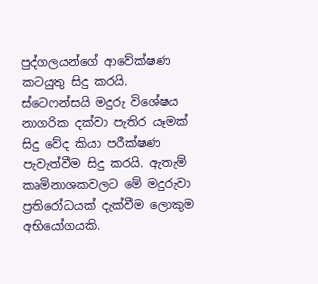පුද්ගලයන්ගේ ආවේක්ෂණ කටයුතු සිදු කරයි. ස්ටෙෆන්සයි මදුරු විශේෂය නාගරික දක්වා පැතිර යෑමක් සිදු වේද කියා පරීක්ෂණ පැවැත්වීම සිදු කරයි. ඇතැම් කෘමිනාශකවලට මේ මදුරුවා ප්‍රතිරෝධයක් දැක්වීම ලොකුම අභියෝගයකි.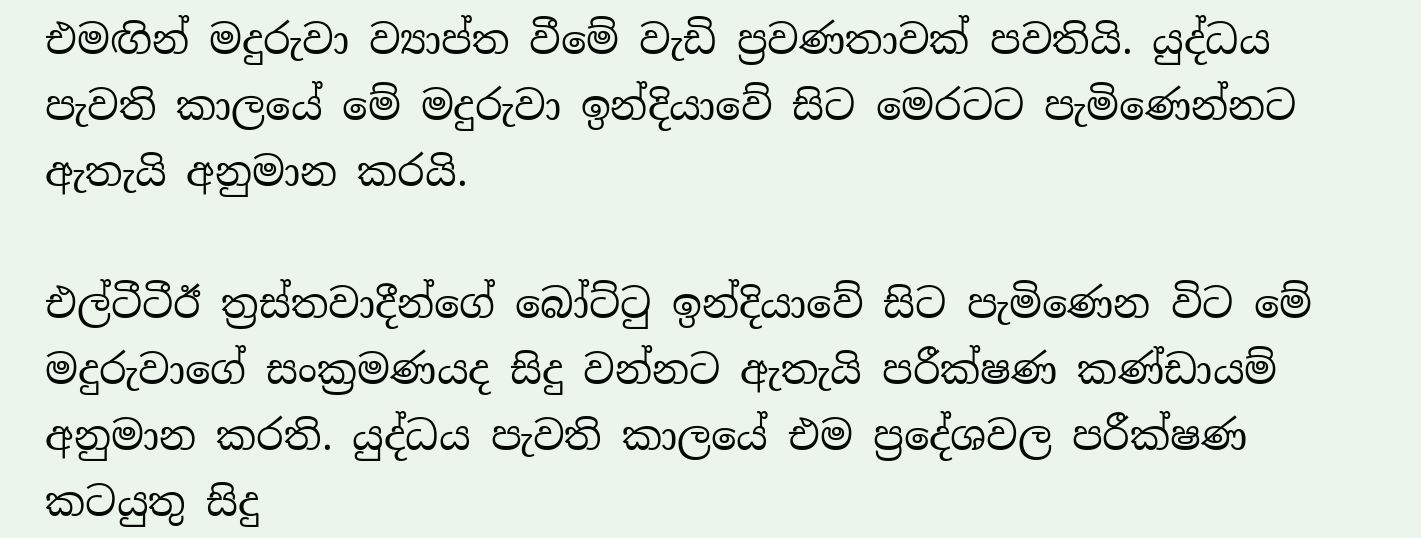එමඟින් මදුරුවා ව්‍යාප්ත වීමේ වැඩි ප්‍රවණතාවක් පවතියි. යුද්ධය පැවති කාලයේ මේ මදුරුවා ඉන්දියාවේ සිට මෙරටට පැමිණෙන්නට ඇතැයි අනුමාන කරයි.

එල්ටීටීඊ ත්‍රස්තවාදීන්ගේ බෝට්ටු ඉන්දියාවේ සිට පැමිණෙන විට මේ මදුරුවාගේ සංක්‍රමණයද සිදු වන්නට ඇතැයි පරීක්ෂණ කණ්ඩායම් අනුමාන කරති. යුද්ධය පැවති කාලයේ එම ප්‍රදේශවල පරීක්ෂණ කටයුතු සිදු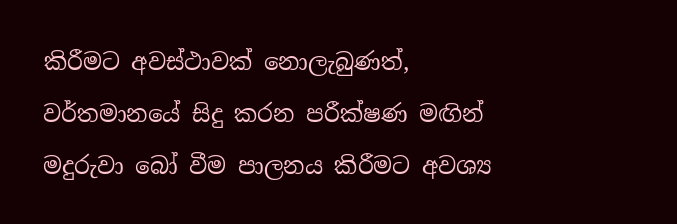කිරීමට අවස්ථාවක් නොලැබුණත්, වර්තමානයේ සිදු කරන පරීක්ෂණ මඟින් මදුරුවා බෝ වීම පාලනය කිරීමට අවශ්‍ය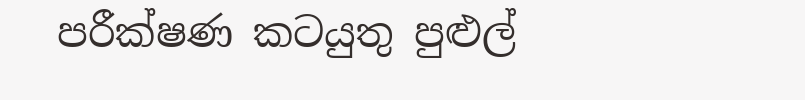පරීක්ෂණ කටයුතු පුළුල්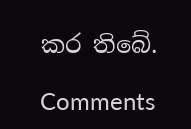කර තිබේ.

Comments